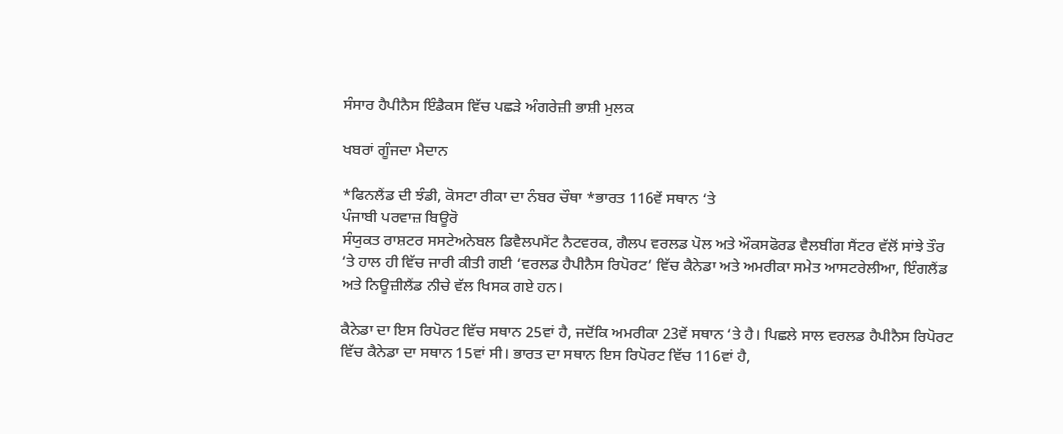ਸੰਸਾਰ ਹੈਪੀਨੈਸ ਇੰਡੈਕਸ ਵਿੱਚ ਪਛੜੇ ਅੰਗਰੇਜ਼ੀ ਭਾਸ਼ੀ ਮੁਲਕ

ਖਬਰਾਂ ਗੂੰਜਦਾ ਮੈਦਾਨ

*ਫਿਨਲੈਂਡ ਦੀ ਝੰਡੀ, ਕੋਸਟਾ ਰੀਕਾ ਦਾ ਨੰਬਰ ਚੌਥਾ *ਭਾਰਤ 116ਵੇਂ ਸਥਾਨ ‘ਤੇ
ਪੰਜਾਬੀ ਪਰਵਾਜ਼ ਬਿਊਰੋ
ਸੰਯੁਕਤ ਰਾਸ਼ਟਰ ਸਸਟੇਅਨੇਬਲ ਡਿਵੈਲਪਮੈਂਟ ਨੈਟਵਰਕ, ਗੈਲਪ ਵਰਲਡ ਪੋਲ ਅਤੇ ਔਕਸਫੋਰਡ ਵੈਲਬੀਂਗ ਸੈਂਟਰ ਵੱਲੋਂ ਸਾਂਝੇ ਤੌਰ ‘ਤੇ ਹਾਲ ਹੀ ਵਿੱਚ ਜਾਰੀ ਕੀਤੀ ਗਈ ‘ਵਰਲਡ ਹੈਪੀਨੈਸ ਰਿਪੋਰਟ’ ਵਿੱਚ ਕੈਨੇਡਾ ਅਤੇ ਅਮਰੀਕਾ ਸਮੇਤ ਆਸਟਰੇਲੀਆ, ਇੰਗਲੈਂਡ ਅਤੇ ਨਿਊਜ਼ੀਲੈਂਡ ਨੀਚੇ ਵੱਲ ਖਿਸਕ ਗਏ ਹਨ।

ਕੈਨੇਡਾ ਦਾ ਇਸ ਰਿਪੋਰਟ ਵਿੱਚ ਸਥਾਨ 25ਵਾਂ ਹੈ, ਜਦੋਂਕਿ ਅਮਰੀਕਾ 23ਵੇਂ ਸਥਾਨ ‘ਤੇ ਹੈ। ਪਿਛਲੇ ਸਾਲ ਵਰਲਡ ਹੈਪੀਨੈਸ ਰਿਪੋਰਟ ਵਿੱਚ ਕੈਨੇਡਾ ਦਾ ਸਥਾਨ 15ਵਾਂ ਸੀ। ਭਾਰਤ ਦਾ ਸਥਾਨ ਇਸ ਰਿਪੋਰਟ ਵਿੱਚ 116ਵਾਂ ਹੈ,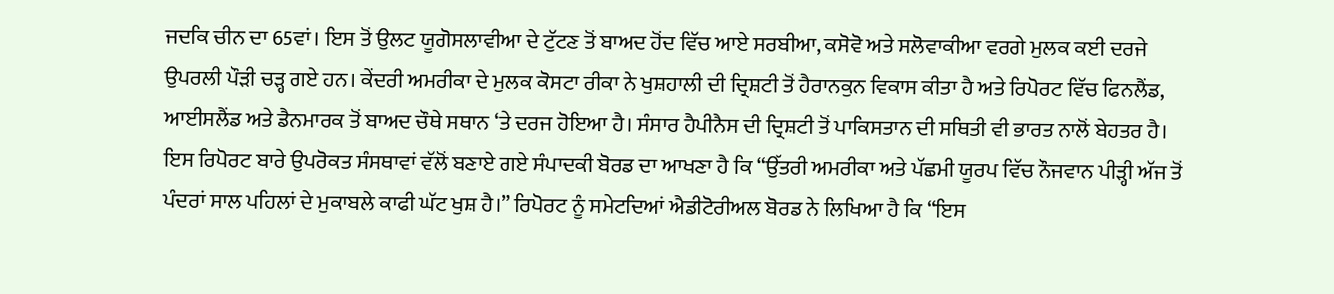ਜਦਕਿ ਚੀਨ ਦਾ 65ਵਾਂ। ਇਸ ਤੋਂ ਉਲਟ ਯੂਗੋਸਲਾਵੀਆ ਦੇ ਟੁੱਟਣ ਤੋਂ ਬਾਅਦ ਹੋਂਦ ਵਿੱਚ ਆਏ ਸਰਬੀਆ, ਕਸੋਵੋ ਅਤੇ ਸਲੋਵਾਕੀਆ ਵਰਗੇ ਮੁਲਕ ਕਈ ਦਰਜੇ ਉਪਰਲੀ ਪੌੜੀ ਚੜ੍ਹ ਗਏ ਹਨ। ਕੇਂਦਰੀ ਅਮਰੀਕਾ ਦੇ ਮੁਲਕ ਕੋਸਟਾ ਰੀਕਾ ਨੇ ਖੁਸ਼ਹਾਲੀ ਦੀ ਦ੍ਰਿਸ਼ਟੀ ਤੋਂ ਹੈਰਾਨਕੁਨ ਵਿਕਾਸ ਕੀਤਾ ਹੈ ਅਤੇ ਰਿਪੋਰਟ ਵਿੱਚ ਫਿਨਲੈਂਡ, ਆਈਸਲੈਂਡ ਅਤੇ ਡੈਨਮਾਰਕ ਤੋਂ ਬਾਅਦ ਚੌਥੇ ਸਥਾਨ ‘ਤੇ ਦਰਜ ਹੋਇਆ ਹੈ। ਸੰਸਾਰ ਹੈਪੀਨੈਸ ਦੀ ਦ੍ਰਿਸ਼ਟੀ ਤੋਂ ਪਾਕਿਸਤਾਨ ਦੀ ਸਥਿਤੀ ਵੀ ਭਾਰਤ ਨਾਲੋਂ ਬੇਹਤਰ ਹੈ।
ਇਸ ਰਿਪੋਰਟ ਬਾਰੇ ਉਪਰੋਕਤ ਸੰਸਥਾਵਾਂ ਵੱਲੋਂ ਬਣਾਏ ਗਏ ਸੰਪਾਦਕੀ ਬੋਰਡ ਦਾ ਆਖਣਾ ਹੈ ਕਿ “ਉੱਤਰੀ ਅਮਰੀਕਾ ਅਤੇ ਪੱਛਮੀ ਯੂਰਪ ਵਿੱਚ ਨੌਜਵਾਨ ਪੀੜ੍ਹੀ ਅੱਜ ਤੋਂ ਪੰਦਰਾਂ ਸਾਲ ਪਹਿਲਾਂ ਦੇ ਮੁਕਾਬਲੇ ਕਾਫੀ ਘੱਟ ਖੁਸ਼ ਹੈ।” ਰਿਪੋਰਟ ਨੂੰ ਸਮੇਟਦਿਆਂ ਐਡੀਟੋਰੀਅਲ ਬੋਰਡ ਨੇ ਲਿਖਿਆ ਹੈ ਕਿ “ਇਸ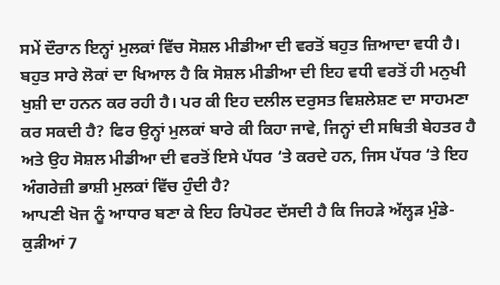ਸਮੇਂ ਦੌਰਾਨ ਇਨ੍ਹਾਂ ਮੁਲਕਾਂ ਵਿੱਚ ਸੋਸ਼ਲ ਮੀਡੀਆ ਦੀ ਵਰਤੋਂ ਬਹੁਤ ਜ਼ਿਆਦਾ ਵਧੀ ਹੈ। ਬਹੁਤ ਸਾਰੇ ਲੋਕਾਂ ਦਾ ਖਿਆਲ ਹੈ ਕਿ ਸੋਸ਼ਲ ਮੀਡੀਆ ਦੀ ਇਹ ਵਧੀ ਵਰਤੋਂ ਹੀ ਮਨੁਖੀ ਖੁਸ਼ੀ ਦਾ ਹਨਨ ਕਰ ਰਹੀ ਹੈ। ਪਰ ਕੀ ਇਹ ਦਲੀਲ ਦਰੁਸਤ ਵਿਸ਼ਲੇਸ਼ਣ ਦਾ ਸਾਹਮਣਾ ਕਰ ਸਕਦੀ ਹੈ? ਫਿਰ ਉਨ੍ਹਾਂ ਮੁਲਕਾਂ ਬਾਰੇ ਕੀ ਕਿਹਾ ਜਾਵੇ, ਜਿਨ੍ਹਾਂ ਦੀ ਸਥਿਤੀ ਬੇਹਤਰ ਹੈ ਅਤੇ ਉਹ ਸੋਸ਼ਲ ਮੀਡੀਆ ਦੀ ਵਰਤੋਂ ਇਸੇ ਪੱਧਰ ‘ਤੇ ਕਰਦੇ ਹਨ, ਜਿਸ ਪੱਧਰ ‘ਤੇ ਇਹ ਅੰਗਰੇਜ਼ੀ ਭਾਸ਼ੀ ਮੁਲਕਾਂ ਵਿੱਚ ਹੁੰਦੀ ਹੈ?
ਆਪਣੀ ਖੋਜ ਨੂੰ ਆਧਾਰ ਬਣਾ ਕੇ ਇਹ ਰਿਪੋਰਟ ਦੱਸਦੀ ਹੈ ਕਿ ਜਿਹੜੇ ਅੱਲ੍ਹੜ ਮੁੰਡੇ-ਕੁੜੀਆਂ 7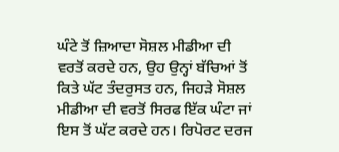ਘੰਟੇ ਤੋਂ ਜ਼ਿਆਦਾ ਸੋਸ਼ਲ ਮੀਡੀਆ ਦੀ ਵਰਤੋਂ ਕਰਦੇ ਹਨ, ਉਹ ਉਨ੍ਹਾਂ ਬੱਚਿਆਂ ਤੋਂ ਕਿਤੇ ਘੱਟ ਤੰਦਰੁਸਤ ਹਨ, ਜਿਹੜੇ ਸੋਸ਼ਲ ਮੀਡੀਆ ਦੀ ਵਰਤੋਂ ਸਿਰਫ ਇੱਕ ਘੰਟਾ ਜਾਂ ਇਸ ਤੋਂ ਘੱਟ ਕਰਦੇ ਹਨ। ਰਿਪੋਰਟ ਦਰਜ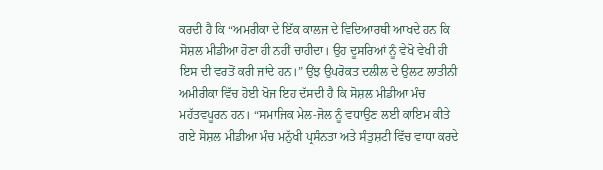ਕਰਦੀ ਹੈ ਕਿ “ਅਮਰੀਕਾ ਦੇ ਇੱਕ ਕਾਲਜ ਦੇ ਵਿਦਿਆਰਥੀ ਆਖਦੇ ਹਨ ਕਿ ਸੋਸ਼ਲ ਮੀਡੀਆ ਹੋਣਾ ਹੀ ਨਹੀਂ ਚਾਹੀਦਾ। ਉਹ ਦੂਸਰਿਆਂ ਨੂੰ ਵੇਖੋ ਵੇਖੀ ਹੀ ਇਸ ਦੀ ਵਰਤੋਂ ਕਰੀ ਜਾਂਦੇ ਹਨ।” ਉਂਝ ਉਪਰੋਕਤ ਦਲੀਲ ਦੇ ਉਲਟ ਲਾਤੀਨੀ ਅਮੀਰੀਕਾ ਵਿੱਚ ਹੋਈ ਖੋਜ ਇਹ ਦੱਸਦੀ ਹੈ ਕਿ ਸੋਸ਼ਲ ਮੀਡੀਆ ਮੰਚ ਮਹੱਤਵਪੂਰਨ ਹਨ। “ਸਮਾਜਿਕ ਮੇਲ-ਜੋਲ ਨੂੰ ਵਧਾਉਣ ਲਈ ਕਾਇਮ ਕੀਤੇ ਗਏ ਸੋਸ਼ਲ ਮੀਡੀਆ ਮੰਚ ਮਨੁੱਖੀ ਪ੍ਰਸੰਨਤਾ ਅਤੇ ਸੰਤੁਸ਼ਟੀ ਵਿੱਚ ਵਾਧਾ ਕਰਦੇ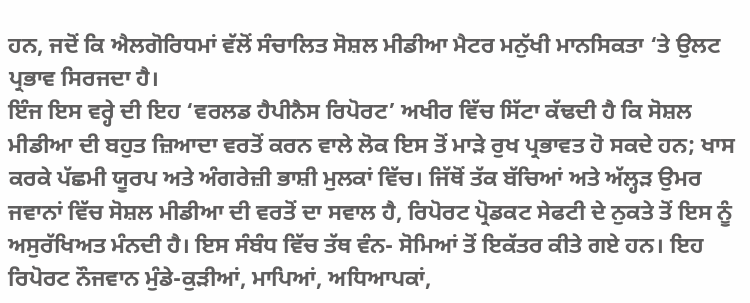ਹਨ, ਜਦੋਂ ਕਿ ਐਲਗੋਰਿਧਮਾਂ ਵੱਲੋਂ ਸੰਚਾਲਿਤ ਸੋਸ਼ਲ ਮੀਡੀਆ ਮੈਟਰ ਮਨੁੱਖੀ ਮਾਨਸਿਕਤਾ ‘ਤੇ ਉਲਟ ਪ੍ਰਭਾਵ ਸਿਰਜਦਾ ਹੈ।
ਇੰਜ ਇਸ ਵਰ੍ਹੇ ਦੀ ਇਹ ‘ਵਰਲਡ ਹੈਪੀਨੈਸ ਰਿਪੋਰਟ’ ਅਖੀਰ ਵਿੱਚ ਸਿੱਟਾ ਕੱਢਦੀ ਹੈ ਕਿ ਸੋਸ਼ਲ ਮੀਡੀਆ ਦੀ ਬਹੁਤ ਜ਼ਿਆਦਾ ਵਰਤੋਂ ਕਰਨ ਵਾਲੇ ਲੋਕ ਇਸ ਤੋਂ ਮਾੜੇ ਰੁਖ ਪ੍ਰਭਾਵਤ ਹੋ ਸਕਦੇ ਹਨ; ਖਾਸ ਕਰਕੇ ਪੱਛਮੀ ਯੂਰਪ ਅਤੇ ਅੰਗਰੇਜ਼ੀ ਭਾਸ਼ੀ ਮੁਲਕਾਂ ਵਿੱਚ। ਜਿੱਥੋਂ ਤੱਕ ਬੱਚਿਆਂ ਅਤੇ ਅੱਲ੍ਹੜ ਉਮਰ ਜਵਾਨਾਂ ਵਿੱਚ ਸੋਸ਼ਲ ਮੀਡੀਆ ਦੀ ਵਰਤੋਂ ਦਾ ਸਵਾਲ ਹੈ, ਰਿਪੋਰਟ ਪ੍ਰੋਡਕਟ ਸੇਫਟੀ ਦੇ ਨੁਕਤੇ ਤੋਂ ਇਸ ਨੂੰ ਅਸੁਰੱਖਿਅਤ ਮੰਨਦੀ ਹੈ। ਇਸ ਸੰਬੰਧ ਵਿੱਚ ਤੱਥ ਵੰਨ- ਸੋਮਿਆਂ ਤੋਂ ਇਕੱਤਰ ਕੀਤੇ ਗਏ ਹਨ। ਇਹ ਰਿਪੋਰਟ ਨੌਜਵਾਨ ਮੁੰਡੇ-ਕੁੜੀਆਂ, ਮਾਪਿਆਂ, ਅਧਿਆਪਕਾਂ,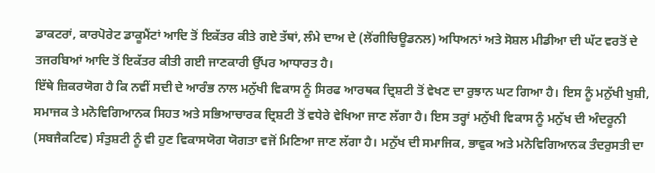ਡਾਕਟਰਾਂ, ਕਾਰਪੋਰੇਟ ਡਾਕੂਮੈਂਟਾਂ ਆਦਿ ਤੋਂ ਇਕੱਤਰ ਕੀਤੇ ਗਏ ਤੱਥਾਂ, ਲੰਮੇ ਦਾਅ ਦੇ (ਲੋਂਗੀਚਿਊਡਨਲ) ਅਧਿਅਨਾਂ ਅਤੇ ਸੋਸ਼ਲ ਮੀਡੀਆ ਦੀ ਘੱਟ ਵਰਤੋਂ ਦੇ ਤਜਰਬਿਆਂ ਆਦਿ ਤੋਂ ਇਕੱਤਰ ਕੀਤੀ ਗਈ ਜਾਣਕਾਰੀ ਉੱਪਰ ਆਧਾਰਤ ਹੈ।
ਇੱਥੇ ਜ਼ਿਕਰਯੋਗ ਹੈ ਕਿ ਨਵੀਂ ਸਦੀ ਦੇ ਆਰੰਭ ਨਾਲ ਮਨੁੱਖੀ ਵਿਕਾਸ ਨੂੰ ਸਿਰਫ ਆਰਥਕ ਦ੍ਰਿਸ਼ਟੀ ਤੋਂ ਵੇਖਣ ਦਾ ਰੁਝਾਨ ਘਟ ਗਿਆ ਹੈ। ਇਸ ਨੂੰ ਮਨੁੱਖੀ ਖੁਸ਼ੀ, ਸਮਾਜਕ ਤੇ ਮਨੋਵਿਗਿਆਨਕ ਸਿਹਤ ਅਤੇ ਸਭਿਆਚਾਰਕ ਦ੍ਰਿਸ਼ਟੀ ਤੋਂ ਵਧੇਰੇ ਵੇਖਿਆ ਜਾਣ ਲੱਗਾ ਹੈ। ਇਸ ਤਰ੍ਹਾਂ ਮਨੁੱਖੀ ਵਿਕਾਸ ਨੂੰ ਮਨੁੱਖ ਦੀ ਅੰਦਰੂਨੀ (ਸਬਜੈਕਟਿਵ) ਸੰਤੁਸ਼ਟੀ ਨੂੰ ਵੀ ਹੁਣ ਵਿਕਾਸਯੋਗ ਯੋਗਤਾ ਵਜੋਂ ਮਿਣਿਆ ਜਾਣ ਲੱਗਾ ਹੈ। ਮਨੁੱਖ ਦੀ ਸਮਾਜਿਕ, ਭਾਵੁਕ ਅਤੇ ਮਨੋਵਿਗਿਆਨਕ ਤੰਦਰੁਸਤੀ ਦਾ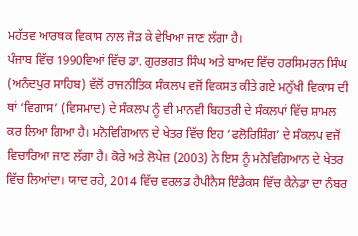ਮਹੱਤਵ ਆਰਥਕ ਵਿਕਾਸ ਨਾਲ ਜੋੜ ਕੇ ਵੇਖਿਆ ਜਾਣ ਲੱਗਾ ਹੈ।
ਪੰਜਾਬ ਵਿੱਚ 1990ਵਿਆਂ ਵਿੱਚ ਡਾ. ਗੁਰਭਗਤ ਸਿੰਘ ਅਤੇ ਬਾਅਦ ਵਿੱਚ ਹਰਸਿਮਰਨ ਸਿੰਘ (ਅਨੰਦਪੁਰ ਸਾਹਿਬ) ਵੱਲੋਂ ਰਾਜਨੀਤਿਕ ਸੰਕਲਪ ਵਜੋਂ ਵਿਕਸਤ ਕੀਤੇ ਗਏ ਮਨੁੱਖੀ ਵਿਕਾਸ ਦੀ ਥਾਂ ‘ਵਿਗਾਸ’ (ਵਿਸਮਾਦ) ਦੇ ਸੰਕਲਪ ਨੂੰ ਵੀ ਮਾਨਵੀ ਬਿਹਤਰੀ ਦੇ ਸੰਕਲਪਾਂ ਵਿੱਚ ਸ਼ਾਮਲ ਕਰ ਲਿਆ ਗਿਆ ਹੈ। ਮਨੋਵਿਗਿਆਨ ਦੇ ਖੇਤਰ ਵਿੱਚ ਇਹ ‘ਫਲੋਰਿਸ਼ਿੰਗ’ ਦੇ ਸੰਕਲਪ ਵਜੋਂ ਵਿਚਾਰਿਆ ਜਾਣ ਲੱਗਾ ਹੈ। ਕੋਰੇ ਅਤੇ ਲੋਪੇਜ਼ (2003) ਨੇ ਇਸ ਨੂੰ ਮਨੋਵਿਗਿਆਨ ਦੇ ਖੇਤਰ ਵਿੱਚ ਲਿਆਂਦਾ। ਯਾਦ ਰਹੇ, 2014 ਵਿੱਚ ਵਰਲਡ ਹੈਪੀਨੈਸ ਇੰਡੈਕਸ ਵਿੱਚ ਕੈਨੇਡਾ ਦਾ ਨੰਬਰ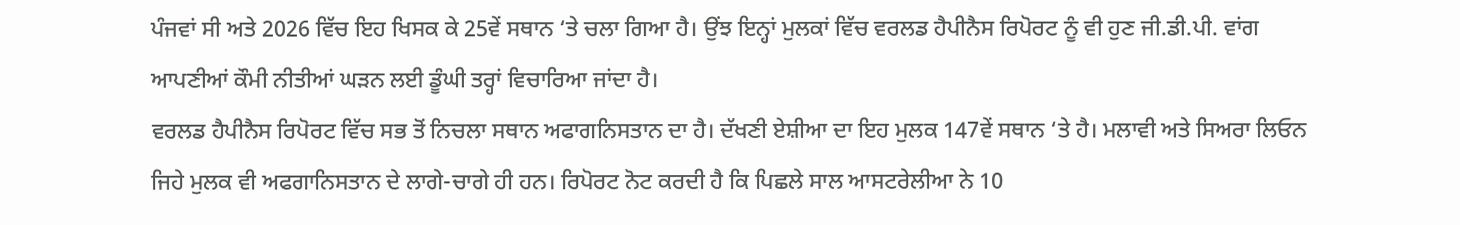ਪੰਜਵਾਂ ਸੀ ਅਤੇ 2026 ਵਿੱਚ ਇਹ ਖਿਸਕ ਕੇ 25ਵੇਂ ਸਥਾਨ ‘ਤੇ ਚਲਾ ਗਿਆ ਹੈ। ਉਂਝ ਇਨ੍ਹਾਂ ਮੁਲਕਾਂ ਵਿੱਚ ਵਰਲਡ ਹੈਪੀਨੈਸ ਰਿਪੋਰਟ ਨੂੰ ਵੀ ਹੁਣ ਜੀ.ਡੀ.ਪੀ. ਵਾਂਗ ਆਪਣੀਆਂ ਕੌਮੀ ਨੀਤੀਆਂ ਘੜਨ ਲਈ ਡੂੰਘੀ ਤਰ੍ਹਾਂ ਵਿਚਾਰਿਆ ਜਾਂਦਾ ਹੈ।
ਵਰਲਡ ਹੈਪੀਨੈਸ ਰਿਪੋਰਟ ਵਿੱਚ ਸਭ ਤੋਂ ਨਿਚਲਾ ਸਥਾਨ ਅਫਾਗਨਿਸਤਾਨ ਦਾ ਹੈ। ਦੱਖਣੀ ਏਸ਼ੀਆ ਦਾ ਇਹ ਮੁਲਕ 147ਵੇਂ ਸਥਾਨ ‘ਤੇ ਹੈ। ਮਲਾਵੀ ਅਤੇ ਸਿਅਰਾ ਲਿਓਨ ਜਿਹੇ ਮੁਲਕ ਵੀ ਅਫਗਾਨਿਸਤਾਨ ਦੇ ਲਾਗੇ-ਚਾਗੇ ਹੀ ਹਨ। ਰਿਪੋਰਟ ਨੋਟ ਕਰਦੀ ਹੈ ਕਿ ਪਿਛਲੇ ਸਾਲ ਆਸਟਰੇਲੀਆ ਨੇ 10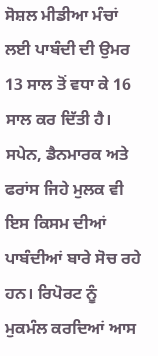ਸੋਸ਼ਲ ਮੀਡੀਆ ਮੰਚਾਂ ਲਈ ਪਾਬੰਦੀ ਦੀ ਉਮਰ 13 ਸਾਲ ਤੋਂ ਵਧਾ ਕੇ 16 ਸਾਲ ਕਰ ਦਿੱਤੀ ਹੈ। ਸਪੇਨ, ਡੈਨਮਾਰਕ ਅਤੇ ਫਰਾਂਸ ਜਿਹੇ ਮੁਲਕ ਵੀ ਇਸ ਕਿਸਮ ਦੀਆਂ ਪਾਬੰਦੀਆਂ ਬਾਰੇ ਸੋਚ ਰਹੇ ਹਨ। ਰਿਪੋਰਟ ਨੂੰ ਮੁਕਮੰਲ ਕਰਦਿਆਂ ਆਸ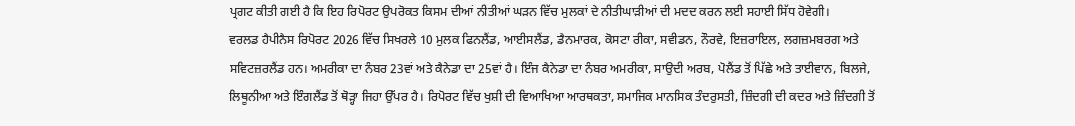ਪ੍ਰਗਟ ਕੀਤੀ ਗਈ ਹੈ ਕਿ ਇਹ ਰਿਪੋਰਟ ਉਪਰੋਕਤ ਕਿਸਮ ਦੀਆਂ ਨੀਤੀਆਂ ਘੜਨ ਵਿੱਚ ਮੁਲਕਾਂ ਦੇ ਨੀਤੀਘਾੜੀਆਂ ਦੀ ਮਦਦ ਕਰਨ ਲਈ ਸਹਾਈ ਸਿੱਧ ਹੋਵੇਗੀ।
ਵਰਲਡ ਹੈਪੀਨੈਸ ਰਿਪੋਰਟ 2026 ਵਿੱਚ ਸਿਖਰਲੇ 10 ਮੁਲਕ ਫਿਨਲੈਂਡ, ਆਈਸਲੈਂਡ, ਡੈਨਮਾਰਕ, ਕੋਸਟਾ ਰੀਕਾ, ਸਵੀਡਨ, ਨੌਰਵੇ, ਇਜ਼ਰਾਇਲ, ਲਗਜ਼ਮਬਰਗ ਅਤੇ ਸਵਿਟਜ਼ਰਲੈਂਡ ਹਨ। ਅਮਰੀਕਾ ਦਾ ਨੰਬਰ 23ਵਾਂ ਅਤੇ ਕੈਨੇਡਾ ਦਾ 25ਵਾਂ ਹੈ। ਇੰਜ ਕੈਨੇਡਾ ਦਾ ਨੰਬਰ ਅਮਰੀਕਾ, ਸਾਉਦੀ ਅਰਬ, ਪੋਲੈਂਡ ਤੋਂ ਪਿੱਛੇ ਅਤੇ ਤਾਈਵਾਨ, ਬਿਲਜੇ, ਲਿਥੂਨੀਆ ਅਤੇ ਇੰਗਲੈਂਡ ਤੋਂ ਥੋੜ੍ਹਾ ਜਿਹਾ ਉੱਪਰ ਹੈ। ਰਿਪੋਰਟ ਵਿੱਚ ਖੁਸ਼ੀ ਦੀ ਵਿਆਖਿਆ ਆਰਥਕਤਾ, ਸਮਾਜਿਕ ਮਾਨਸਿਕ ਤੰਦਰੁਸਤੀ, ਜ਼ਿੰਦਗੀ ਦੀ ਕਦਰ ਅਤੇ ਜ਼ਿੰਦਗੀ ਤੋਂ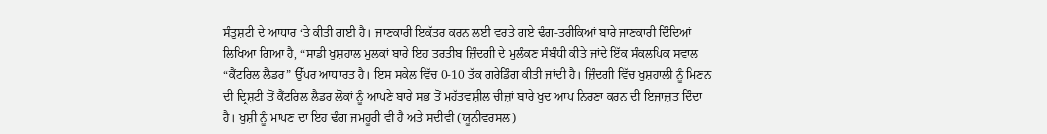ਸੰਤੁਸ਼ਟੀ ਦੇ ਆਧਾਰ ‘ਤੇ ਕੀਤੀ ਗਈ ਹੈ। ਜਾਣਕਾਰੀ ਇਕੱਤਰ ਕਰਨ ਲਈ ਵਰਤੇ ਗਏ ਢੰਗ-ਤਰੀਕਿਆਂ ਬਾਰੇ ਜਾਣਕਾਰੀ ਦਿੰਦਿਆਂ ਲਿਖਿਆ ਗਿਆ ਹੈ, “ਸਾਡੀ ਖੁਸ਼ਹਾਲ ਮੁਲਕਾਂ ਬਾਰੇ ਇਹ ਤਰਤੀਬ ਜ਼ਿੰਦਗੀ ਦੇ ਮੁਲੰਕਣ ਸੰਬੰਧੀ ਕੀਤੇ ਜਾਂਦੇ ਇੱਕ ਸੰਕਲਪਿਕ ਸਵਾਲ “ਕੈਂਟਰਿਲ ਲੈਡਰ” ਉੱਪਰ ਆਧਾਰਤ ਹੈ। ਇਸ ਸਕੇਲ ਵਿੱਚ 0-10 ਤੱਕ ਗਰੇਡਿੰਗ ਕੀਤੀ ਜਾਂਦੀ ਹੈ। ਜ਼ਿੰਦਗੀ ਵਿੱਚ ਖੁਸ਼ਹਾਲੀ ਨੂੰ ਮਿਣਨ ਦੀ ਦ੍ਰਿਸ਼ਟੀ ਤੋਂ ਕੈਂਟਰਿਲ ਲੈਡਰ ਲੋਕਾਂ ਨੂੰ ਆਪਣੇ ਬਾਰੇ ਸਭ ਤੋਂ ਮਹੱਤਵਸ਼ੀਲ ਚੀਜ਼ਾਂ ਬਾਰੇ ਖੁਦ ਆਪ ਨਿਰਣਾ ਕਰਨ ਦੀ ਇਜਾਜ਼ਤ ਦਿੰਦਾ ਹੈ। ਖੁਸ਼ੀ ਨੂੰ ਮਾਪਣ ਦਾ ਇਹ ਢੰਗ ਜਮਹੂਰੀ ਵੀ ਹੈ ਅਤੇ ਸਦੀਵੀ (ਯੂਨੀਵਰਸਲ)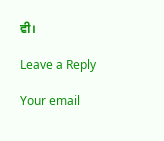ਵੀ।

Leave a Reply

Your email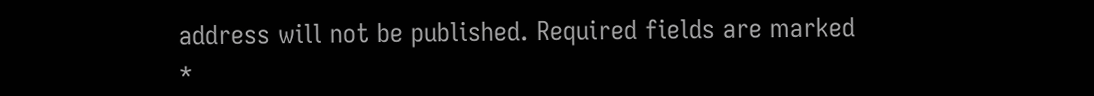address will not be published. Required fields are marked *